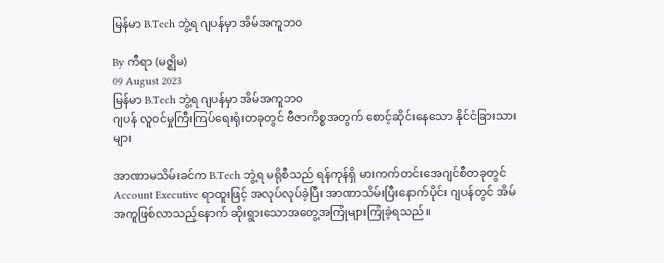မြန်မာ B.Tech ဘွဲ့ရ ဂျပန်မှာ အိမ်အကူဘ၀

By ကီရာ (မဇ္ဈိမ)
09 August 2023
မြန်မာ B.Tech ဘွဲ့ရ ဂျပန်မှာ အိမ်အကူဘ၀
ဂျပန် လူဝင်မှုကြီးကြပ်ရေးရုံးတခုတွင် ဗီဇာကိစ္စအတွက် စောင့်ဆိုင်းနေသော နိုင်ငံခြားသားများ

အာဏာမသိမ်းခင်က B.Tech ဘွဲ့ရ မရိုစီသည် ရန်ကုန်ရှိ မားကက်တင်းအေဂျင်စီတခုတွင် Account Executive ရာထူးဖြင့် အလုပ်လုပ်ခဲ့ပြီး အာဏာသိမ်းပြီးနောက်ပိုင်း ဂျပန်တွင် အိမ်အကူဖြစ်လာသည့်နောက် ဆိုးရွားသောအတွေ့အကြုံများကြုံခဲ့ရသည်။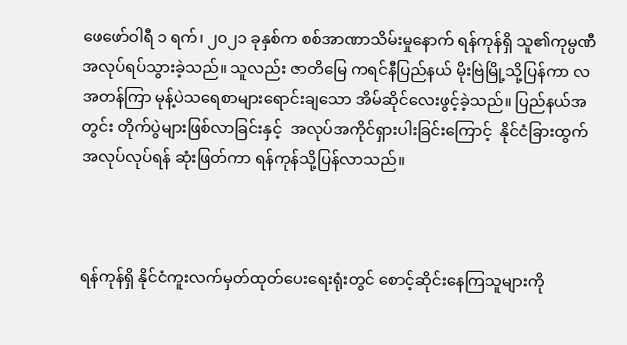ဖေဖော်ဝါရီ ၁ ရက်၊ ၂၀၂၁ ခုနှစ်က စစ်အာဏာသိမ်းမှုနောက် ရန်ကုန်ရှိ သူ၏ကုမ္ပဏီအလုပ်ရပ်သွားခဲ့သည်။ သူလည်း ဇာတိမြေ ကရင်နီပြည်နယ် မိုးဗြဲမြို့သို့ပြန်ကာ လအတန်ကြာ မုန့်ပဲသရေစာများရောင်းချသော အိမ်ဆိုင်လေးဖွင့်ခဲ့သည်။ ပြည်နယ်အတွင်း တိုက်ပွဲများဖြစ်လာခြင်းနှင့်  အလုပ်အကိုင်ရှားပါးခြင်းကြောင့်  နိုင်ငံခြားထွက် အလုပ်လုပ်ရန် ဆုံးဖြတ်ကာ ရန်ကုန်သို့ပြန်လာသည်။



ရန်ကုန်ရှိ နိုင်ငံကူးလက်မှတ်ထုတ်ပေးရေးရုံးတွင် စောင့်ဆိုင်းနေကြသူများကို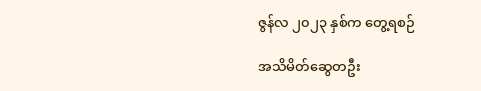ဇွန်လ ၂၀၂၃ နှစ်က တွေ့ရစဉ်

အသိမိတ်ဆွေတဦး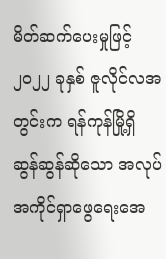မိတ်ဆက်ပေးမှုဖြင့် ၂၀၂၂ ခုနှစ် ဇူလိုင်လအတွင်းက ရန်ကုန်မြို့ရှိ ဆွန်ဆွန်ဆိုသော အလုပ်အကိုင်ရှာဖွေရေးအေ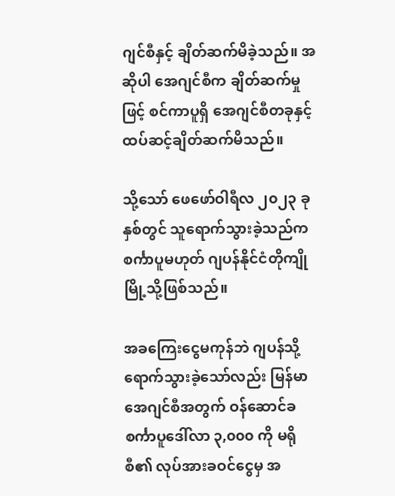ဂျင်စီနှင့် ချိတ်ဆက်မိခဲ့သည်။ အဆိုပါ အေဂျင်စီက ချိတ်ဆက်မှုဖြင့် စင်ကာပူရှိ အေဂျင်စီတခုနှင့် ထပ်ဆင့်ချိတ်ဆက်မိသည်။

သို့သော် ဖေဖော်ဝါရီလ ၂၀၂၃ ခုနှစ်တွင် သူရောက်သွားခဲ့သည်က စင်္ကာပူမဟုတ် ဂျပန်နိုင်ငံတိုကျိုမြို့သို့ဖြစ်သည်။

အခကြေးငွေမကုန်ဘဲ ဂျပန်သို့ရောက်သွားခဲ့သော်လည်း မြန်မာအေဂျင်စီအတွက် ဝန်ဆောင်ခ စင်္ကာပူဒေါ်လာ ၃,၀၀၀ ကို မရိုစီ၏ လုပ်အားခဝင်ငွေမှ အ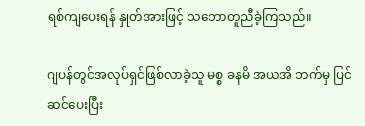ရစ်ကျပေးရန် နှုတ်အားဖြင့် သဘောတူညီခဲ့ကြသည်။

ဂျပန်တွင်အလုပ်ရှင်ဖြစ်လာခဲ့သူ မစ္စ ခနမိ အယအိ ဘက်မှ ပြင်ဆင်ပေးပြီး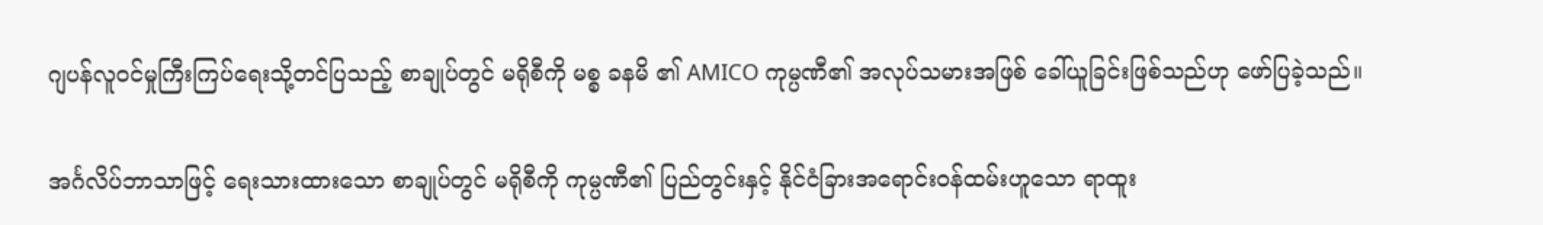ဂျပန်လူဝင်မှုကြီးကြပ်ရေးသို့တင်ပြသည့် စာချုပ်တွင် မရိုစီကို မစ္စ ခနမိ ၏ AMICO ကုမ္ပဏီ၏ အလုပ်သမားအဖြစ် ခေါ်ယူခြင်းဖြစ်သည်ဟု ဖော်ပြခဲ့သည်။

အင်္ဂလိပ်ဘာသာဖြင့် ရေးသားထားသော စာချုပ်တွင် မရိုစီကို ကုမ္ပဏီ၏ ပြည်တွင်းနှင့် နိုင်ငံခြားအရောင်းဝန်ထမ်းဟူသော ရာထူး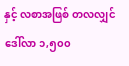နှင့် လစာအဖြစ် တလလျှင် ဒေါ်လာ ၁,၅၀၀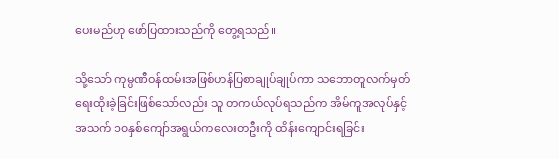ပေးမည်ဟု ဖော်ပြထားသည်ကို တွေ့ရသည်။

သို့သော် ကုမ္ပဏီဝန်ထမ်းအဖြစ်ဟန်ပြစာချုပ်ချုပ်ကာ သဘောတူလက်မှတ်ရေးထိုးခဲ့ခြင်းဖြစ်သော်လည်း သူ တကယ်လုပ်ရသည်က အိမ်ကူအလုပ်နှင့် အသက် ၁၀နှစ်ကျော်အရွယ်ကလေးတဦးကို ထိန်းကျောင်းရခြင်း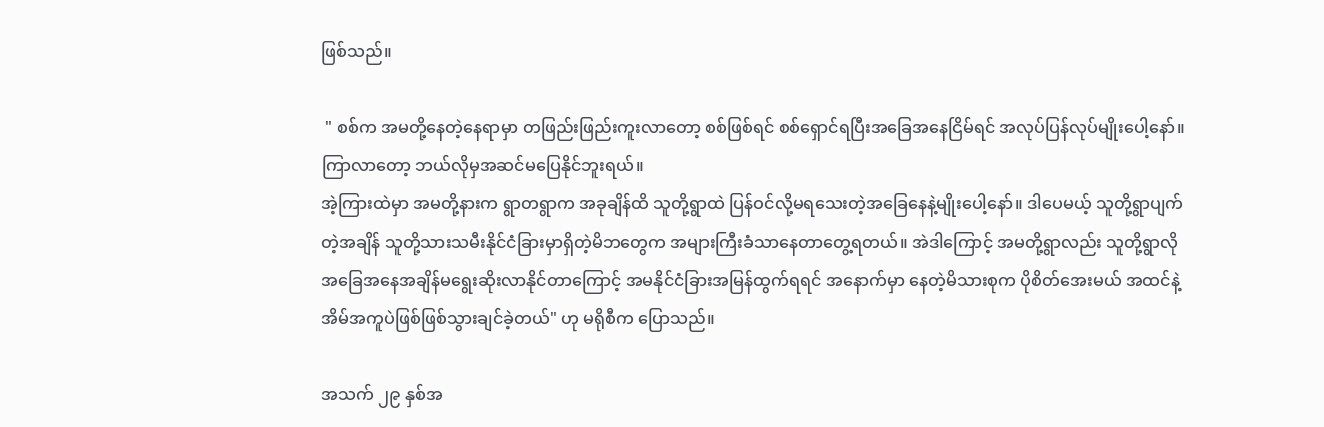ဖြစ်သည်။

 " စစ်က အမတို့နေတဲ့နေရာမှာ တဖြည်းဖြည်းကူးလာတော့ စစ်ဖြစ်ရင် စစ်ရှောင်ရပြီးအခြေအနေငြိမ်ရင် အလုပ်ပြန်လုပ်မျိုးပေါ့နော်။ ကြာလာတော့ ဘယ်လိုမှအဆင်မပြေနိုင်ဘူးရယ်။
အဲ့ကြားထဲမှာ အမတို့နားက ရွာတရွာက အခုချိန်ထိ သူတို့ရွာထဲ ပြန်ဝင်လို့မရသေးတဲ့အခြေနေနဲ့မျိုးပေါ့နော်။ ဒါပေမယ့် သူတို့ရွာပျက်တဲ့အချိန် သူတို့သားသမီးနိုင်ငံခြားမှာရှိတဲ့မိဘတွေက အများကြီးခံသာနေတာတွေ့ရတယ်။ အဲဒါကြောင့် အမတို့ရွာလည်း သူတို့ရွာလိုအခြေအနေအချိန်မရွေးဆိုးလာနိုင်တာကြောင့် အမနိုင်ငံခြားအမြန်ထွက်ရရင် အနောက်မှာ နေတဲ့မိသားစုက ပိုစိတ်အေးမယ် အထင်နဲ့ အိမ်အကူပဲဖြစ်ဖြစ်သွားချင်ခဲ့တယ်" ဟု မရိုစီက ပြောသည်။

အသက် ၂၉ နှစ်အ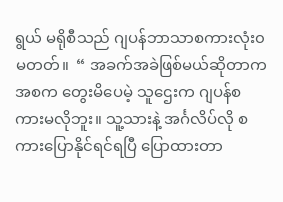ရွယ် မရိုစီသည် ဂျပန်ဘာသာစကားလုံး၀မတတ်။  “ အခက်အခဲဖြစ်မယ်ဆိုတာက အစက တွေးမိပေမဲ့ သူဌေးက ဂျပန်စကားမလိုဘူး။ သူ့သားနဲ့ အင်္ဂလိပ်လို စကားပြောနိုင်ရင်ရပြီ ပြောထားတာ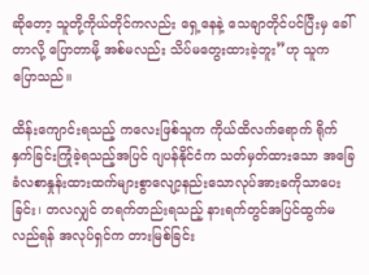ဆိုတော့ သူတို့ကိုယ်တိုင်ကလည်း ရှေ့နေနဲ့ သေချာတိုင်ပင်ပြီးမှ ခေါ်တာလို့ ပြောတာမို့ အစ်မလည်း သိပ်မတွေးထားခဲ့ဘူး”ဟု သူက ပြောသည်။

ထိန်းကျောင်းရသည့် ကလေးဖြစ်သူက ကိုယ်ထိလက်ရောက် ရိုက်နှက်ခြင်းကြုံခဲ့ရသည့်အပြင် ဂျပန်နိုင်ငံက သတ်မှတ်ထားသော အခြေခံလစာနှုန်းထားထက်များစွာလျော့နည်းသောလုပ်အားခကိုသာပေးခြင်း၊ တလလျှင် တရက်တည်းရသည့် နားရက်တွင်အပြင်ထွက်မလည်ရန် အလုပ်ရှင်က တားမြစ်ခြင်း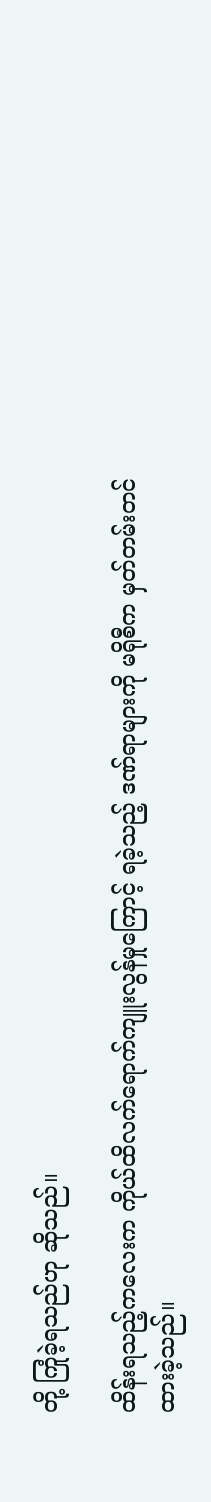တို့ ကြုံခဲ့ရသည်ဟု ဆိုသည်။

ထိန်းရသည့်ကလေးက ကိုယ်ထိလက်ရောက်ကျူးလွန်မှုကြောင့် ရခဲ့သည့် ဒဏ်ရာများကို မရိုစီက မှတ်တမ်းတင်ထားခဲ့သည်။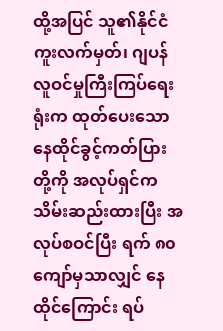ထို့အပြင် သူ၏နိုင်ငံကူးလက်မှတ်၊ ဂျပန်လူဝင်မှုကြီးကြပ်ရေးရုံးက ထုတ်ပေးသော နေထိုင်ခွင့်ကတ်ပြားတို့ကို အလုပ်ရှင်က သိမ်းဆည်းထားပြီး အလုပ်စဝင်ပြီး ရက် ၈၀ ကျော်မှသာလျှင် နေထိုင်ကြောင်း ရပ်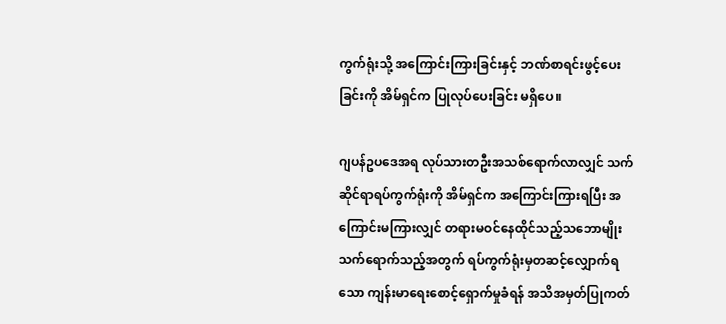ကွက်ရုံးသို့ အကြောင်းကြားခြင်းနှင့် ဘဏ်စာရင်းဖွင့်ပေးခြင်းကို အိမ်ရှင်က ပြုလုပ်ပေးခြင်း မရှိပေ။

ဂျပန်ဥပဒေအရ လုပ်သားတဦးအသစ်ရောက်လာလျှင် သက်ဆိုင်ရာရပ်ကွက်ရုံးကို အိမ်ရှင်က အကြောင်းကြားရပြီး အကြောင်းမကြားလျှင် တရားမဝင်နေထိုင်သည့်သဘောမျိုးသက်ရောက်သည့်အတွက် ရပ်ကွက်ရုံးမှတဆင့်လျှောက်ရသော ကျန်းမာရေးစောင့်ရှောက်မှုခံရန် အသိအမှတ်ပြုကတ်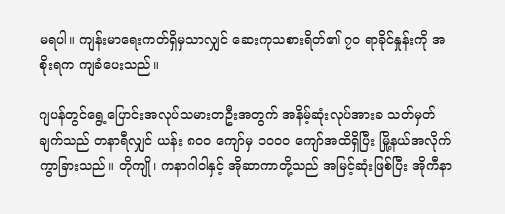မရပါ။ ကျန်းမာရေးကတ်ရှိမှသာလျှင် ဆေးကုသစားရိတ်၏ ၇၀ ရာခိုင်နှုန်းကို အစိုးရက ကျခံပေးသည်။

ဂျပန်တွင်ရွေ့ပြောင်းအလုပ်သမားတဦးအတွက် အနိမ့်ဆုံးလုပ်အားခ သတ်မှတ်ချက်သည် တနာရီလျှင် ယန်း ၈၀၀ ကျော်မှ ၁၀၀၀ ကျော်အထိရှိပြီး မြို့နယ်အလိုက် ကွာခြားသည်။ တိုကျို၊ ကနာဂါဝါနှင့် အိုဆာကာတို့သည် အမြင့်ဆုံးဖြစ်ပြီး အိုကီနာ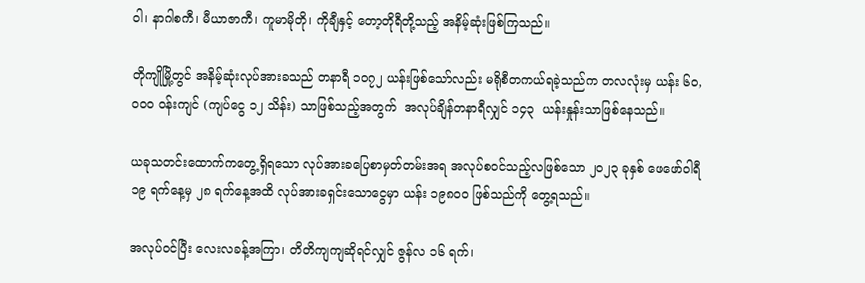ဝါ၊ နာဂါစကီ၊ မီယာဇာကီ၊ ကူမာမိုတို၊ ကိုချီနှင့် တော့တိုရီတို့သည့် အနိမ့်ဆုံးဖြစ်ကြသည်။

တိုကျိုမြို့တွင် အနိမ့်ဆုံးလုပ်အားခသည် တနာရီ ၁၀၇၂ ယန်းဖြစ်သော်လည်း မရိုစီတကယ်ရခဲ့သည်က တလလုံးမှ ယန်း ၆၀,၀၀၀ ဝန်းကျင် (ကျပ်ငွေ ၁၂ သိန်း) သာဖြစ်သည့်အတွက်  အလုပ်ချိန်တနာရီလျှင် ၁၄၃  ယန်းနှုန်းသာဖြစ်နေသည်။

ယခုသတင်းထောက်ကတွေ့ရှိရသော လုပ်အားခပြေစာမှတ်တမ်းအရ အလုပ်စဝင်သည့်လဖြစ်သော ၂၀၂၃ ခုနှစ် ဖေဖော်ဝါရီ ၁၉ ရက်နေ့မှ ၂၈ ရက်နေ့အထိ လုပ်အားခရှင်းသောငွေမှာ ယန်း ၁၉၈၀၀ ဖြစ်သည်ကို တွေ့ရသည်။

အလုပ်ဝင်ပြီး လေးလခန့်အကြာ၊ တိတိကျကျဆိုရင်လျှင် ဇွန်လ ၁၆ ရက်၊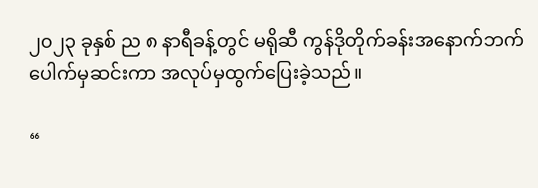၂၀၂၃ ခုနှစ် ည ၈ နာရီခန့်တွင် မရိုဆီ ကွန်ဒိုတိုက်ခန်းအနောက်ဘက်ပေါက်မှဆင်းကာ အလုပ်မှထွက်ပြေးခဲ့သည်။

“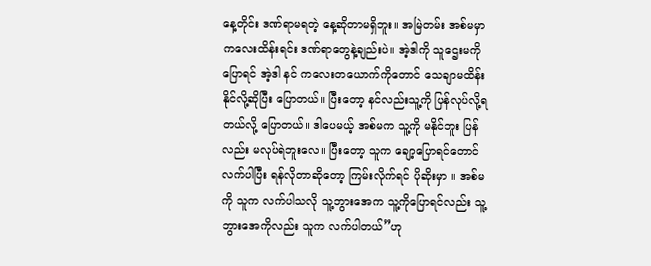နေ့တိုင်း ဒဏ်ရာမရတဲ့ နေ့ဆိုတာမရှိဘူး။ အမြဲတမ်း အစ်မမှာ ကလေးထိန်းရင်း ဒဏ်ရာတွေနဲ့ချည်းပဲ။ အဲ့ဒါကို သူဌေးမကို ပြောရင် အဲ့ဒါ နင် ကလေးတယောက်ကိုတောင် သေချာမထိန်းနိုင်လို့ဆိုပြီး ပြောတယ်။ ပြီးတော့ နင်လည်းသူ့ကို ပြန်လုပ်လို့ရတယ်လို့ ပြောတယ်။ ဒါပေမယ့် အစ်မက သူ့ကို မနိုင်ဘူး ပြန်လည်း မလုပ်ရဲဘူးလေ။ ပြီးတော့ သူက ချော့ပြောရင်တောင် လက်ပါပြီး ရန်လိုတာဆိုတော့ ကြမ်းလိုက်ရင် ပိုဆိုးမှာ ။ အစ်မကို သူက လက်ပါသလို သူ့ဘွားအေက သူ့ကိုပြောရင်လည်း သူ့ဘွားအေကိုလည်း သူက လက်ပါတယ်”ဟု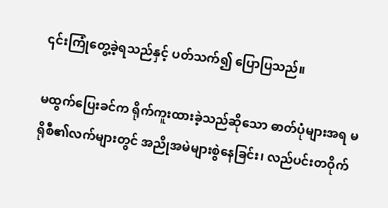၎င်းကြုံတွေ့ခဲ့ရသည်နှင့် ပတ်သက်၍ ပြောပြသည်။

မထွက်ပြေးခင်က ရိုက်ကူးထားခဲ့သည်ဆိုသော ဓာတ်ပုံများအရ မရိုစီ၏လက်များတွင် အညိုအမဲများစွဲနေခြင်း၊ လည်ပင်းတဝိုက်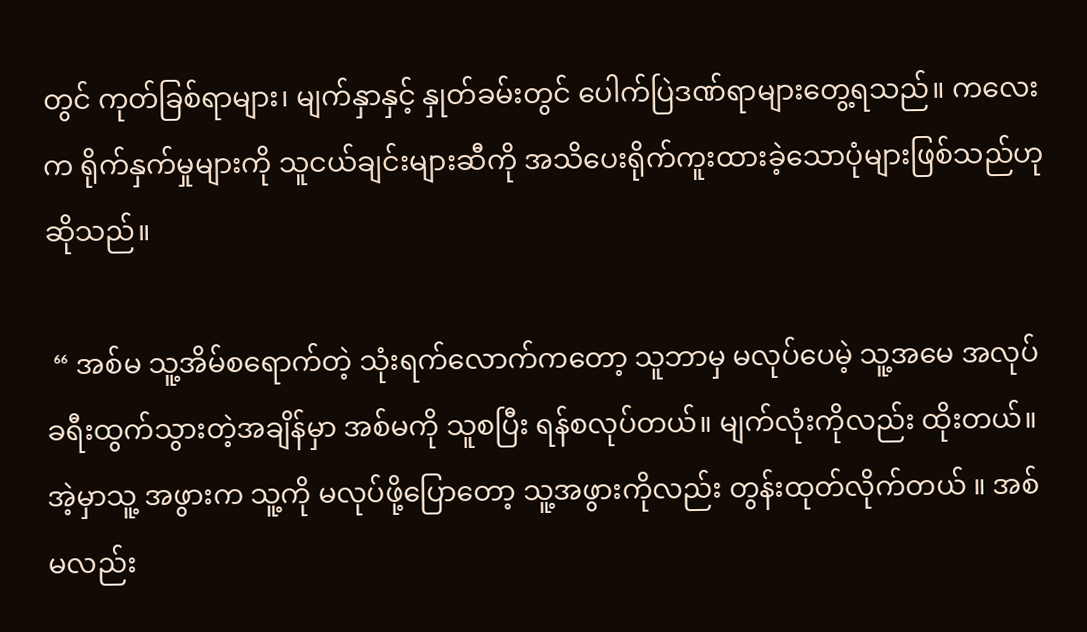တွင် ကုတ်ခြစ်ရာများ၊ မျက်နှာနှင့် နှုတ်ခမ်းတွင် ပေါက်ပြဲဒဏ်ရာများတွေ့ရသည်။ ကလေးက ရိုက်နှက်မှုများကို သူငယ်ချင်းများဆီကို အသိပေးရိုက်ကူးထားခဲ့သောပုံများဖြစ်သည်ဟု ဆိုသည်။

 “ အစ်မ သူ့အိမ်စရောက်တဲ့ သုံးရက်လောက်ကတော့ သူဘာမှ မလုပ်ပေမဲ့ သူ့အမေ အလုပ်ခရီးထွက်သွားတဲ့အချိန်မှာ အစ်မကို သူစပြီး ရန်စလုပ်တယ်။ မျက်လုံးကိုလည်း ထိုးတယ်။ အဲ့မှာသူ့ အဖွားက သူ့ကို မလုပ်ဖို့ပြောတော့ သူ့အဖွားကိုလည်း တွန်းထုတ်လိုက်တယ် ။ အစ်မလည်း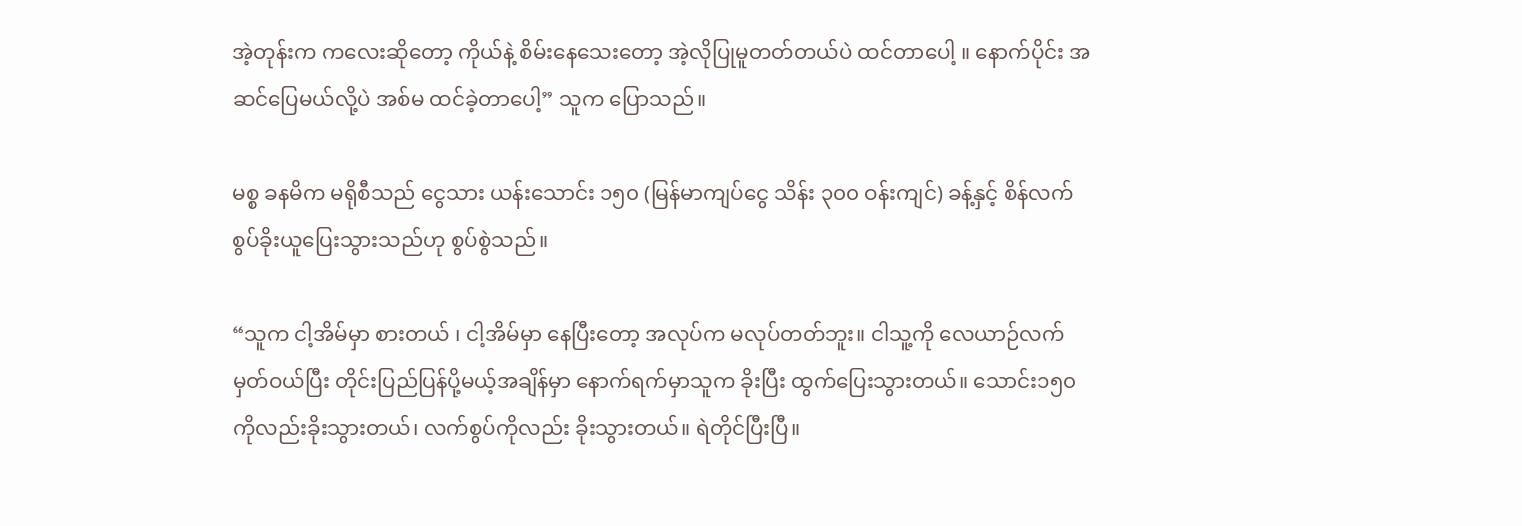အဲ့တုန်းက ကလေးဆိုတော့ ကိုယ်နဲ့ စိမ်းနေသေးတော့ အဲ့လိုပြုမူတတ်တယ်ပဲ ထင်တာပေါ့ ။ နောက်ပိုင်း အဆင်ပြေမယ်လို့ပဲ အစ်မ ထင်ခဲ့တာပေါ့” သူက ပြောသည်။

မစ္စ ခနမိက မရိုစီသည် ငွေသား ယန်းသောင်း ၁၅၀ (မြန်မာကျပ်ငွေ သိန်း ၃၀၀ ဝန်းကျင်) ခန့်နှင့် စိန်လက်စွပ်ခိုးယူပြေးသွားသည်ဟု စွပ်စွဲသည်။

“သူက ငါ့အိမ်မှာ စားတယ် ၊ ငါ့အိမ်မှာ နေပြီးတော့ အလုပ်က မလုပ်တတ်ဘူး။ ငါသူ့ကို လေယာဉ်လက်မှတ်ဝယ်ပြီး တိုင်းပြည်ပြန်ပို့မယ့်အချိန်မှာ နောက်ရက်မှာသူက ခိုးပြီး ထွက်ပြေးသွားတယ်။ သောင်း၁၅၀ကိုလည်းခိုးသွားတယ်၊ လက်စွပ်ကိုလည်း ခိုးသွားတယ်။ ရဲတိုင်ပြီးပြီ။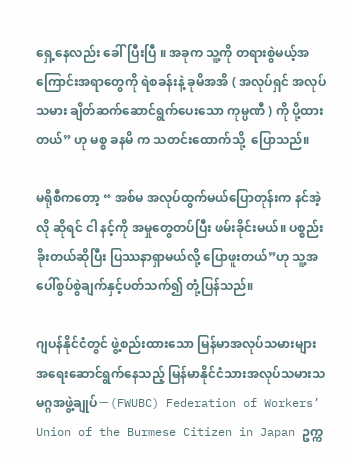ရှေ့နေလည်း ခေါ်ပြီးပြီ ။ အခုက သူ့ကို တရားစွဲမယ့်အကြောင်းအရာတွေကို ရဲစခန်းနဲ့ ခုမိအအိ ( အလုပ်ရှင် အလုပ်သမား ချိတ်ဆက်ဆောင်ရွက်ပေးသော ကုမ္ပဏီ ) ကို ပို့ထားတယ်” ဟု မစ္စ ခနမိ က သတင်းထောက်သို့  ပြောသည်။

မရိုစီကတော့ “ အစ်မ အလုပ်ထွက်မယ်ပြောတုန်းက နင်အဲ့လို ဆိုရင် ငါ နင့်ကို အမှုတွေတပ်ပြီး ဖမ်းခိုင်းမယ်။ ပစ္စည်းခိုးတယ်ဆိုပြီး ပြဿနာရှာမယ်လို့ ပြောဖူးတယ်”ဟု သူ့အပေါ်စွပ်စွဲချက်နှင့်ပတ်သက်၍ တုံ့ပြန်သည်။

ဂျပန်နိုင်ငံတွင် ဖွဲ့စည်းထားသော မြန်မာအလုပ်သမားများအရေးဆောင်ရွက်နေသည့် မြန်မာနိုင်ငံသားအလုပ်သမားသမဂ္ဂအဖွဲ့ချုပ်ー(FWUBC) Federation of Workers’ Union of the Burmese Citizen in Japan ဥက္က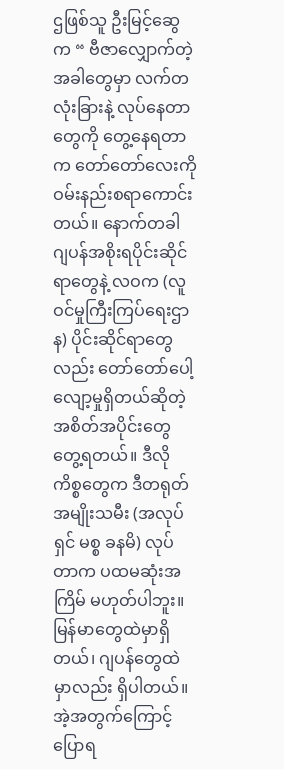ဌဖြစ်သူ ဦးမြင့်ဆွေက “ ဗီဇာလျှောက်တဲ့အခါတွေမှာ လက်တလုံးခြားနဲ့ လုပ်နေတာတွေကို တွေ့နေရတာက တော်တော်လေးကို ဝမ်းနည်းစရာကောင်းတယ်။ နောက်တခါ ဂျပန်အစိုးရပိုင်းဆိုင်ရာတွေနဲ့ လဝက (လူဝင်မှုကြီးကြပ်ရေးဌာန) ပိုင်းဆိုင်ရာတွေလည်း တော်တော်ပေါ့လျော့မှုရှိတယ်ဆိုတဲ့ အစိတ်အပိုင်းတွေ တွေ့ရတယ်။ ဒီလိုကိစ္စတွေက ဒီတရုတ်အမျိုးသမီး (အလုပ်ရှင် မစ္စ ခနမိ) လုပ်တာက ပထမဆုံးအကြိမ် မဟုတ်ပါဘူး။ မြန်မာတွေထဲမှာရှိတယ်၊ ဂျပန်တွေထဲမှာလည်း ရှိပါတယ်။ အဲ့အတွက်ကြောင့် ပြောရ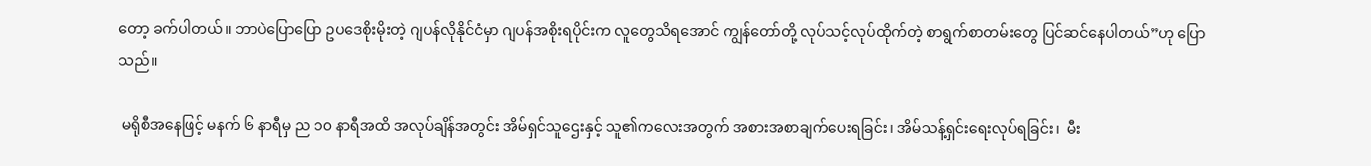တော့ ခက်ပါတယ်။ ဘာပဲပြောပြော ဥပဒေစိုးမိုးတဲ့ ဂျပန်လိုနိုင်ငံမှာ ဂျပန်အစိုးရပိုင်းက လူတွေသိရအောင် ကျွန်တော်တို့ လုပ်သင့်လုပ်ထိုက်တဲ့ စာရွက်စာတမ်းတွေ ပြင်ဆင်နေပါတယ်”ဟု ပြောသည်။

 မရိုစီအနေဖြင့် မနက် ၆ နာရီမှ ည ၁၀ နာရီအထိ အလုပ်ချိန်အတွင်း အိမ်ရှင်သူဌေးနှင့် သူ၏ကလေးအတွက် အစားအစာချက်ပေးရခြင်း၊ အိမ်သန့်ရှင်းရေးလုပ်ရခြင်း၊  မီး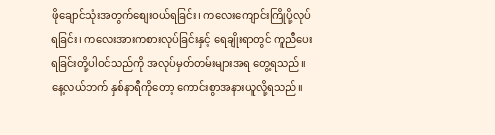ဖိုချောင်သုံးအတွက်စျေးဝယ်ရခြင်း၊ ကလေးကျောင်းကြိုပို့လုပ်ရခြင်း၊ ကလေးအားကစားလုပ်ခြင်းနှင့် ရေချိုးရာတွင် ကူညီပေးရခြင်းတို့ပါဝင်သည်ကို အလုပ်မှတ်တမ်းများအရ တွေ့ရသည်။ နေ့လယ်ဘက် နှစ်နာရီကိုတော့ ကောင်းစွာအနားယူလို့ရသည်။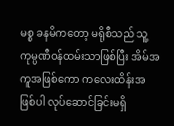မစ္စ ခနမိကတော့ မရိုစီသည် သူ့ကုမ္ပဏီဝန်ထမ်းသာဖြစ်ပြီး အိမ်အကူအဖြစ်ကော ကလေးထိန်းအဖြစ်ပါ လုပ်ဆောင်ခြင်းမရှိ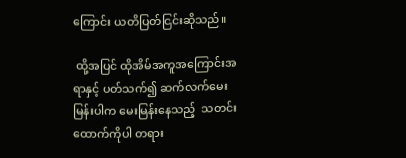ကြောင်း ယတိပြတ်ငြင်းဆိုသည်။

 ထို့အပြင် ထိုအိမ်အကူအကြောင်းအရာနှင့် ပတ်သက်၍ ဆက်လက်မေးမြန်းပါက မေးမြန်းနေသည့်  သတင်းထောက်ကိုပါ တရား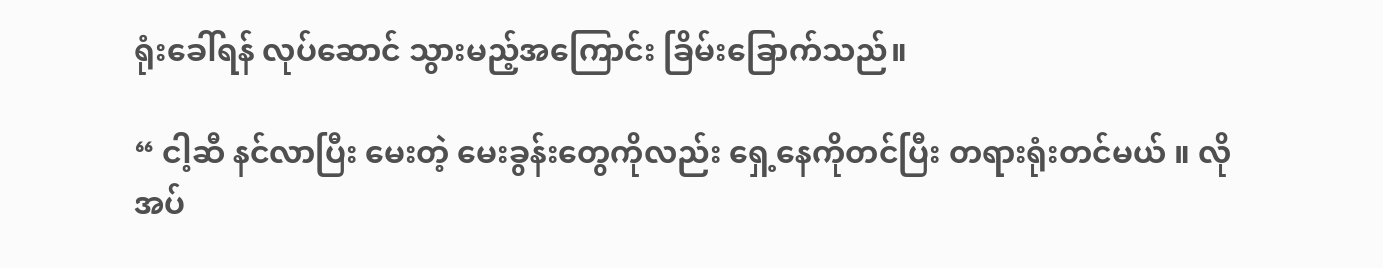ရုံးခေါ်ရန် လုပ်ဆောင် သွားမည့်အကြောင်း ခြိမ်းခြောက်သည်။

“ ငါ့ဆီ နင်လာပြီး မေးတဲ့ မေးခွန်းတွေကိုလည်း ရှေ့နေကိုတင်ပြီး တရားရုံးတင်မယ် ။ လိုအပ်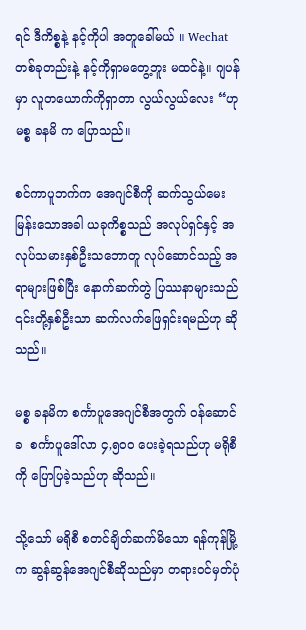ရင် ဒီကိစ္စနဲ့ နင့်ကိုပါ အတူခေါ်မယ် ။ Wechat တစ်ခုတည်းနဲ့ နင့်ကိုရှာမတွေ့ဘူး မထင်နဲ့။ ဂျပန်မှာ လူတယောက်ကိုရှာတာ လွယ်လွယ်လေး “ဟု မစ္စ ခနမိ က ပြောသည်။

စင်ကာပူဘက်က အေဂျင်စီကို ဆက်သွယ်မေးမြန်းသောအခါ ယခုကိစ္စသည် အလုပ်ရှင်နှင့် အလုပ်သမားနှစ်ဦးသဘောတူ လုပ်ဆောင်သည့် အရာများဖြစ်ပြီး နောက်ဆက်တွဲ ပြဿနာများသည် ၎င်းတို့နှစ်ဦးသာ ဆက်လက်ဖြေရှင်းရမည်ဟု ဆိုသည်။

မစ္စ ခနမိက စင်္ကာပူအေဂျင်စီအတွက် ဝန်ဆောင်ခ  စင်္ကာပူဒေါ်လာ ၄,၅၀၀ ပေးခဲ့ရသည်ဟု မရိုစီကို ပြောပြခဲ့သည်ဟု ဆိုသည်။

သို့သော် မရိုစီ စတင်ချိတ်ဆက်မိသော ရန်ကုန်မြို့က ဆွန်ဆွန်အေဂျင်စီဆိုသည်မှာ တရားဝင်မှတ်ပုံ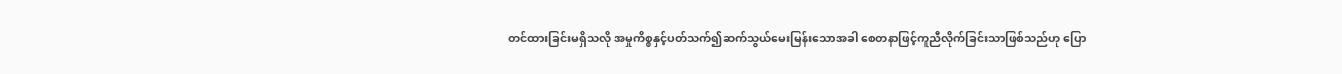တင်ထားခြင်းမရှိသလို အမှုကိစ္စနှင့်ပတ်သက်၍ဆက်သွယ်မေးမြန်းသောအခါ စေတနာဖြင့်ကူညီလိုက်ခြင်းသာဖြစ်သည်ဟု ပြော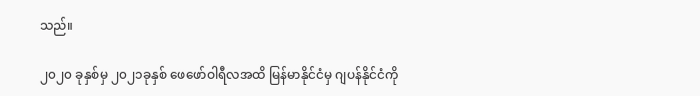သည်။

၂၀၂၀ ခုနှစ်မှ ၂၀၂၁ခုနှစ် ဖေဖော်ဝါရီလအထိ မြန်မာနိုင်ငံမှ ဂျပန်နိုင်ငံကို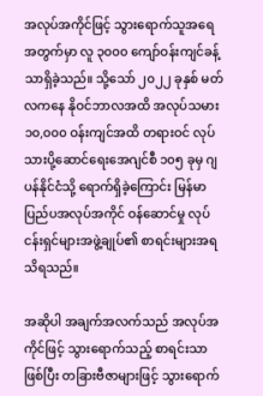အလုပ်အကိုင်ဖြင့် သွားရောက်သူအရေအတွက်မှာ လူ ၃၀၀၀ ကျော်ဝန်းကျင်ခန့်သာရှိခဲ့သည်။ သို့သော် ၂၀၂၂ ခုနှစ် မတ်လကနေ နိုဝင်ဘာလအထိ အလုပ်သမား ၁၀,၀၀၀ ဝန်းကျင်အထိ တရားဝင် လုပ်သားပို့ဆောင်ရေးအေဂျင်စီ ၁၀၅ ခုမှ ဂျပန်နိုင်ငံသို့ ရောက်ရှိခဲ့ကြောင်း မြန်မာပြည်ပအလုပ်အကိုင် ဝန်ဆောင်မှု လုပ်ငန်းရှင်များအဖွဲ့ချုပ်၏ စာရင်းများအရ သိရသည်။

အဆိုပါ အချက်အလက်သည် အလုပ်အကိုင်ဖြင့် သွားရောက်သည့် စာရင်းသာဖြစ်ပြီး တခြားဗီဇာများဖြင့် သွားရောက်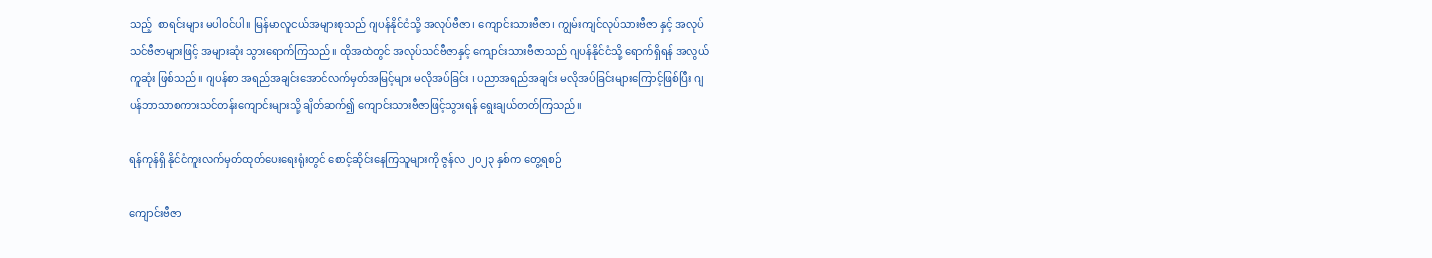သည့်  စာရင်းများ မပါဝင်ပါ။ မြန်မာလူငယ်အများစုသည် ဂျပန်နိုင်ငံသို့ အလုပ်ဗီဇာ၊ ကျောင်းသားဗီဇာ၊ ကျွမ်းကျင်လုပ်သားဗီဇာ နှင့် အလုပ်သင်ဗီဇာများဖြင့် အများဆုံး သွားရောက်ကြသည်။ ထိုအထဲတွင် အလုပ်သင်ဗီဇာနှင့် ကျောင်းသားဗီဇာသည် ဂျပန်နိုင်ငံသို့ ရောက်ရှိရန် အလွယ်ကူဆုံး ဖြစ်သည်။ ဂျပန်စာ အရည်အချင်းအောင်လက်မှတ်အမြင့်များ မလိုအပ်ခြင်း ၊ ပညာအရည်အချင်း မလိုအပ်ခြင်းများကြောင့်ဖြစ်ပြီး ဂျပန်ဘာသာစကားသင်တန်းကျောင်းများသို့ ချိတ်ဆက်၍ ကျောင်းသားဗီဇာဖြင့်သွားရန် ရွေးချယ်တတ်ကြသည်။

ရန်ကုန်ရှိ နိုင်ငံကူးလက်မှတ်ထုတ်ပေးရေးရုံးတွင် စောင့်ဆိုင်းနေကြသူများကို ဇွန်လ ၂၀၂၃ နှစ်က တွေ့ရစဉ်

ကျောင်းဗီဇာ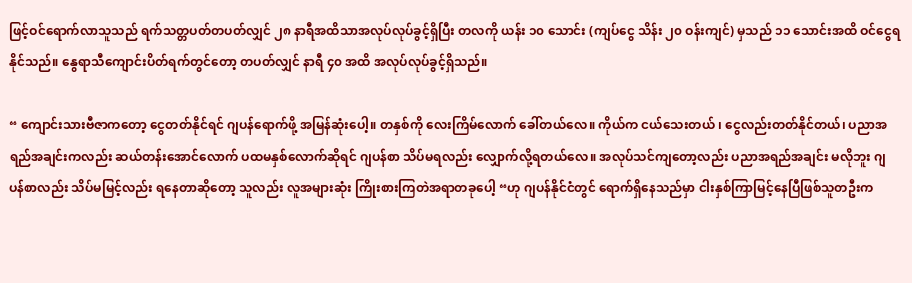ဖြင့်ဝင်ရောက်လာသူသည် ရက်သတ္တပတ်တပတ်လျှင် ၂၈ နာရီအထိသာအလုပ်လုပ်ခွင့်ရှိပြီး တလကို ယန်း ၁၀ သောင်း (ကျပ်ငွေ သိန်း ၂၀ ဝန်းကျင်) မှသည် ၁၁ သောင်းအထိ ဝင်ငွေရနိုင်သည်။ နွေရာသီကျောင်းပိတ်ရက်တွင်တော့ တပတ်လျှင် နာရီ ၄၀ အထိ အလုပ်လုပ်ခွင့်ရှိသည်။

“ ကျောင်းသားဗီဇာကတော့ ငွေတတ်နိုင်ရင် ဂျပန်ရောက်ဖို့ အမြန်ဆုံးပေါ့။ တနှစ်ကို လေးကြိမ်လောက် ခေါ်တယ်လေ။ ကိုယ်က ငယ်သေးတယ် ၊ ငွေလည်းတတ်နိုင်တယ်၊ ပညာအရည်အချင်းကလည်း ဆယ်တန်းအောင်လောက် ပထမနှစ်လောက်ဆိုရင် ဂျပန်စာ သိပ်မရလည်း လျှောက်လို့ရတယ်လေ။ အလုပ်သင်ကျတော့လည်း ပညာအရည်အချင်း မလိုဘူး ဂျပန်စာလည်း သိပ်မမြင့်လည်း ရနေတာဆိုတော့ သူလည်း လူအများဆုံး ကြိုးစားကြတဲအရာတခုပေါ့ “ဟု ဂျပန်နိုင်ငံတွင် ရောက်ရှိနေသည်မှာ ငါးနှစ်ကြာမြင့်နေပြီဖြစ်သူတဦးက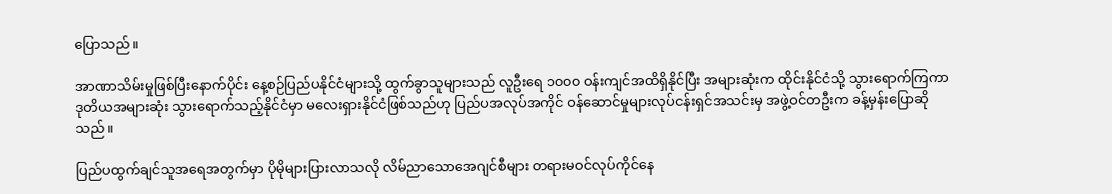ပြောသည်။

အာဏာသိမ်းမှုဖြစ်ပြီးနောက်ပိုင်း နေ့စဉ်ပြည်ပနိုင်ငံများသို့ ထွက်ခွာသူများသည် လူဦးရေ ၁၀၀၀ ဝန်းကျင်အထိရှိနိုင်ပြီး အများဆုံးက ထိုင်းနိုင်ငံသို့ သွားရောက်ကြကာ ဒုတိယအများဆုံး သွားရောက်သည့်နိုင်ငံမှာ မလေးရှားနိုင်ငံဖြစ်သည်ဟု ပြည်ပအလုပ်အကိုင် ဝန်ဆောင်မှုများလုပ်ငန်းရှင်အသင်းမှ အဖွဲ့ဝင်တဦးက ခန့်မှန်းပြောဆိုသည်။

ပြည်ပထွက်ချင်သူအရေအတွက်မှာ ပိုမိုများပြားလာသလို လိမ်ညာသောအေဂျင်စီများ တရားမဝင်လုပ်ကိုင်နေ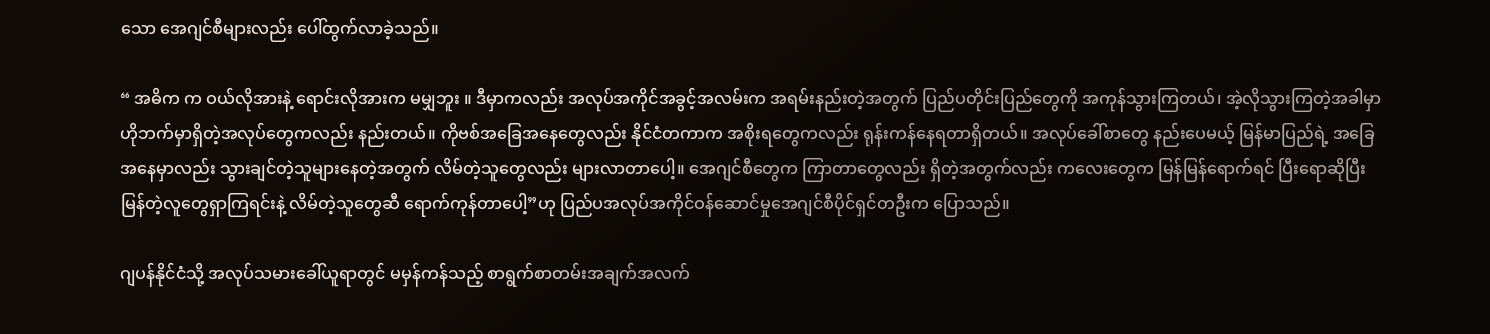သော အေဂျင်စီများလည်း ပေါ်ထွက်လာခဲ့သည်။

“ အဓိက က ဝယ်လိုအားနဲ့ ရောင်းလိုအားက မမျှဘူး ။ ဒီမှာကလည်း အလုပ်အကိုင်အခွင့်အလမ်းက အရမ်းနည်းတဲ့အတွက် ပြည်ပတိုင်းပြည်တွေကို အကုန်သွားကြတယ်၊ အဲ့လိုသွားကြတဲ့အခါမှာ ဟိုဘက်မှာရှိတဲ့အလုပ်တွေကလည်း နည်းတယ်။ ကိုဗစ်အခြေအနေတွေလည်း နိုင်ငံတကာက အစိုးရတွေကလည်း ရုန်းကန်နေရတာရှိတယ်။ အလုပ်ခေါ်စာတွေ နည်းပေမယ့် မြန်မာပြည်ရဲ့ အခြေအနေမှာလည်း သွားချင်တဲ့သူများနေတဲ့အတွက် လိမ်တဲ့သူတွေလည်း များလာတာပေါ့။ အေဂျင်စီတွေက ကြာတာတွေလည်း ရှိတဲ့အတွက်လည်း ကလေးတွေက မြန်မြန်ရောက်ရင် ပြီးရောဆိုပြီး မြန်တဲ့လူတွေရှာကြရင်းနဲ့ လိမ်တဲ့သူတွေဆီ ရောက်ကုန်တာပေါ့”ဟု ပြည်ပအလုပ်အကိုင်ဝန်ဆောင်မှုအေဂျင်စီပိုင်ရှင်တဦးက ပြောသည်။

ဂျပန်နိုင်ငံသို့ အလုပ်သမားခေါ်ယူရာတွင် မမှန်ကန်သည့် စာရွက်စာတမ်းအချက်အလက်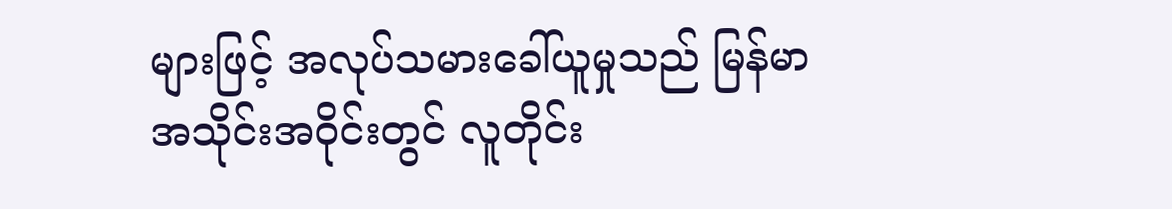များဖြင့် အလုပ်သမားခေါ်ယူမှုသည် မြန်မာအသိုင်းအဝိုင်းတွင် လူတိုင်း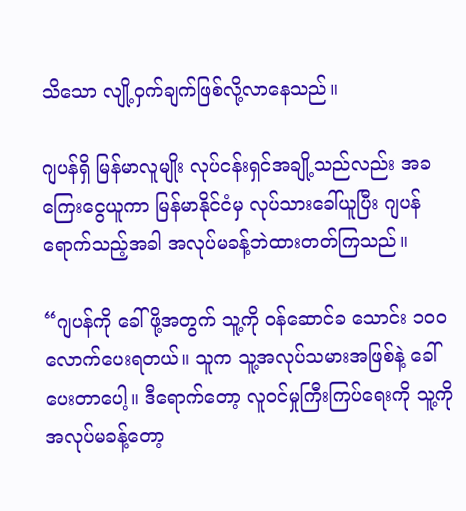သိသော လျို့ဝှက်ချက်ဖြစ်လို့လာနေသည်။

ဂျပန်ရှိ မြန်မာလူမျိုး လုပ်ငန်းရှင်အချို့သည်လည်း အခကြေးငွေယူကာ မြန်မာနိုင်ငံမှ လုပ်သားခေါ်ယူပြီး ဂျပန်ရောက်သည့်အခါ အလုပ်မခန့်ဘဲထားတတ်ကြသည်။

“ဂျပန်ကို ခေါ်ဖို့အတွက် သူ့ကို ဝန်ဆောင်ခ သောင်း ၁၀၀ လောက်ပေးရတယ်။ သူက သူ့အလုပ်သမားအဖြစ်နဲ့ ခေါ်ပေးတာပေါ့။ ဒီရောက်တော့ လူဝင်မှုကြီးကြပ်ရေးကို သူ့ကို အလုပ်မခန့်တော့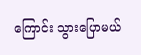ကြောင်း သွားပြောမယ်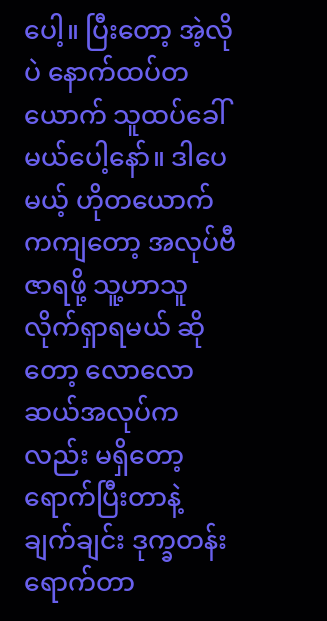ပေါ့။ ပြီးတော့ အဲ့လိုပဲ နောက်ထပ်တယောက် သူထပ်ခေါ်မယ်ပေါ့နော်။ ဒါပေမယ့် ဟိုတယောက်ကကျတော့ အလုပ်ဗီဇာရဖို့ သူ့ဟာသူ လိုက်ရှာရမယ် ဆိုတော့ လောလောဆယ်အလုပ်ကလည်း မရှိတော့ ရောက်ပြီးတာနဲ့ ချက်ချင်း ဒုက္ခတန်းရောက်တာ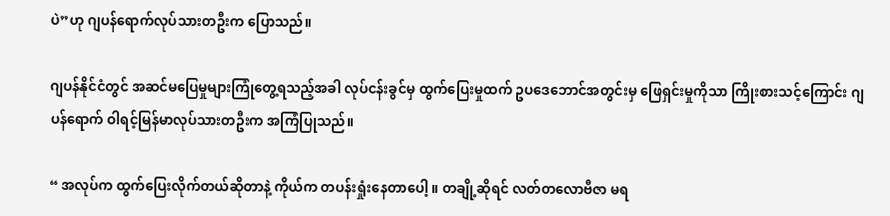ပဲ”ဟု ဂျပန်ရောက်လုပ်သားတဦးက ပြောသည်။

ဂျပန်နိုင်ငံတွင် အဆင်မပြေမှုများကြုံတွေ့ရသည့်အခါ လုပ်ငန်းခွင်မှ ထွက်ပြေးမှုထက် ဥပဒေဘောင်အတွင်းမှ ဖြေရှင်းမှုကိုသာ ကြိုးစားသင့်ကြောင်း ဂျပန်ရောက် ဝါရင့်မြန်မာလုပ်သားတဦးက အကြံပြုသည်။

“ အလုပ်က ထွက်ပြေးလိုက်တယ်ဆိုတာနဲ့ ကိုယ်က တပန်းရှုံးနေတာပေါ့ ။ တချို့ဆိုရင် လတ်တလောဗီဇာ မရ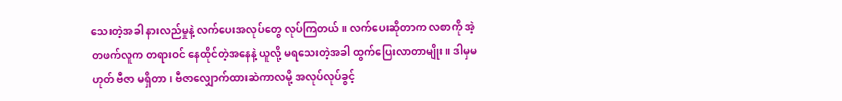သေးတဲ့အခါ နားလည်မှုနဲ့ လက်ပေးအလုပ်တွေ လုပ်ကြတယ်။ လက်ပေးဆိုတာက လစာကို အဲ့တဖက်လူက တရားဝင် နေထိုင်တဲ့အနေနဲ့ ယူလို့ မရသေးတဲ့အခါ ထွက်ပြေးလာတာမျိုး။ ဒါမှမဟုတ် ဗီဇာ မရှိတာ၊ ဗီဇာလျှောက်ထားဆဲကာလမို့ အလုပ်လုပ်ခွင့်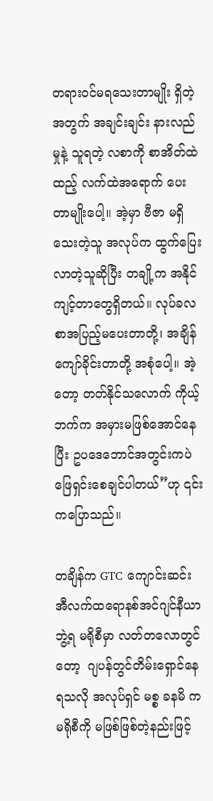တရားဝင်မရသေးတာမျိုး ရှိတဲ့အတွက် အချင်းချင်း နားလည်မှုနဲ့ သူရတဲ့ လစာကို စာအိတ်ထဲထည့် လက်ထဲအရောက် ပေးတာမျိုးပေါ့။ အဲ့မှာ ဗီဇာ မရှိသေးတဲ့သူ အလုပ်က ထွက်ပြေးလာတဲ့သူဆိုပြီး တချို့က အနိုင်ကျင့်တာတွေရှိတယ်။ လုပ်ခလစာအပြည့်မပေးတာတို့၊ အချိန်ကျော်ခိုင်းတာတို့ အစုံပေါ့။ အဲ့တော့ တတ်နိုင်သလောက် ကိုယ့်ဘက်က အမှားမဖြစ်အောင်နေပြီး ဥပဒေဘောင်အတွင်းကပဲ ဖြေရှင်းစေချင်ပါတယ်”ဟု ၎င်းကပြောသည်။

တချိန်က GTC ကျောင်းဆင်း အီလက်ထရောနစ်အင်ဂျင်နီယာဘွဲ့ရ မရိုစီမှာ လတ်တလောတွင်တော့  ဂျပန်တွင်တိမ်းရှောင်နေရသလို အလုပ်ရှင် မစ္စ ခနမိ က မရိုစီကို မဖြစ်ဖြစ်တဲ့နည်းဖြင့်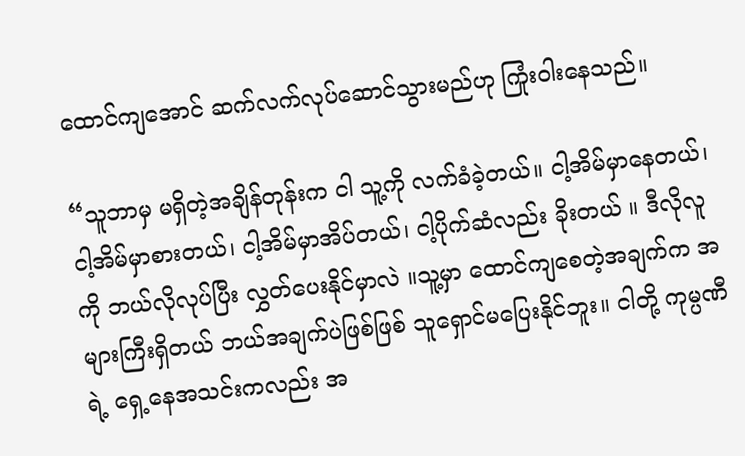ထောင်ကျအောင် ဆက်လက်လုပ်ဆောင်သွားမည်ဟု ကြုံးဝါးနေသည်။

“သူဘာမှ မရှိတဲ့အချိန်တုန်းက ငါ သူ့ကို လက်ခံခဲ့တယ်။ ငါ့အိမ်မှာနေတယ်၊ ငါ့အိမ်မှာစားတယ်၊ ငါ့အိမ်မှာအိပ်တယ်၊ ငါ့ပိုက်ဆံလည်း ခိုးတယ် ။ ဒီလိုလူကို ဘယ်လိုလုပ်ပြီး လွှတ်ပေးနိုင်မှာလဲ ။သူ့မှာ ထောင်ကျစေတဲ့အချက်က အများကြီးရှိတယ် ဘယ်အချက်ပဲဖြစ်ဖြစ် သူရှောင်မပြေးနိုင်ဘူး။ ငါတို့ ကုမ္ပဏီရဲ့ ရှေ့နေအသင်းကလည်း အ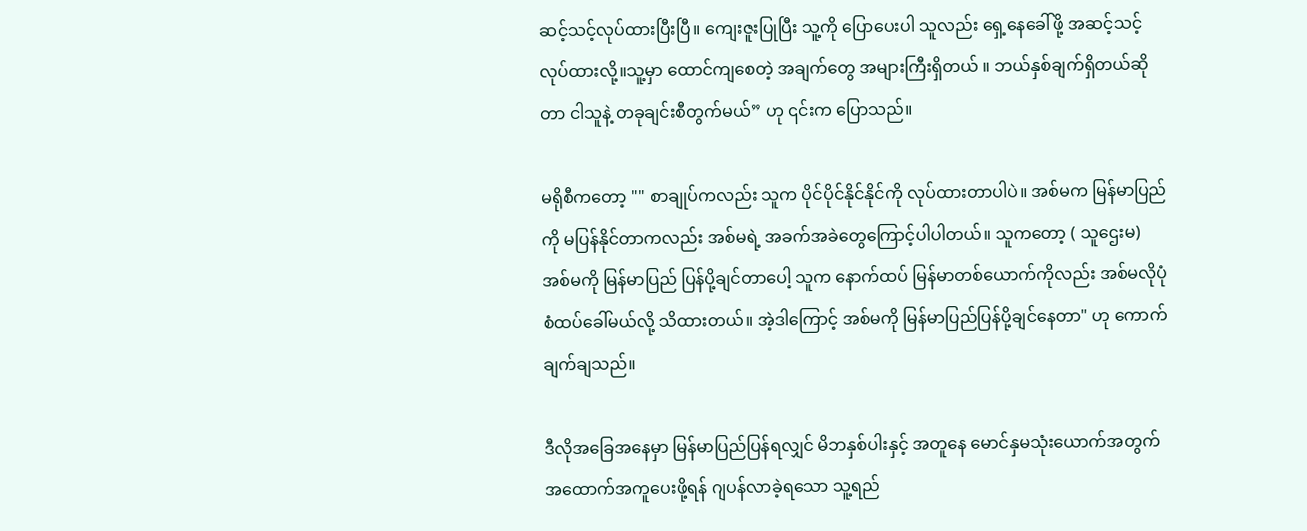ဆင့်သင့်လုပ်ထားပြီးပြီ။ ကျေးဇူးပြုပြီး သူ့ကို ပြောပေးပါ သူလည်း ရှေ့နေခေါ်ဖို့ အဆင့်သင့်လုပ်ထားလို့။သူ့မှာ ထောင်ကျစေတဲ့ အချက်တွေ အများကြီးရှိတယ် ။ ဘယ်နှစ်ချက်ရှိတယ်ဆိုတာ ငါသူနဲ့ တခုချင်းစီတွက်မယ်” ဟု ၎င်းက ပြောသည်။

မရိုစီကတော့ "" စာချုပ်ကလည်း သူက ပိုင်ပိုင်နိုင်နိုင်ကို လုပ်ထားတာပါပဲ။ အစ်မက မြန်မာပြည်ကို မပြန်နိုင်တာကလည်း အစ်မရဲ့ အခက်အခဲတွေ‌ကြောင့်ပါပါတယ်။ သူကတော့ ( သူဌေးမ) အစ်မကို မြန်မာပြည် ပြန်ပို့ချင်တာပေါ့ သူက နောက်ထပ် မြန်မာတစ်ယောက်ကိုလည်း အစ်မလိုပုံစံထပ်ခေါ်မယ်လို့ ‌သိထားတယ်။ အဲ့ဒါကြောင့် အစ်မကို မြန်မာပြည်ပြန်ပို့ချင်နေတာ" ဟု ကောက်ချက်ချသည်။

ဒီလိုအခြေအနေမှာ မြန်မာပြည်ပြန်ရလျှင် မိဘနှစ်ပါးနှင့် အတူနေ မောင်နှမသုံးယောက်အတွက် အထောက်အကူပေးဖို့ရန် ဂျပန်လာခဲ့ရသော သူ့ရည်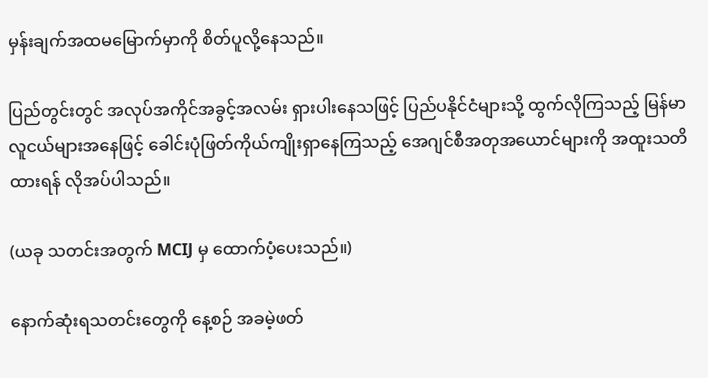မှန်းချက်အထမမြောက်မှာကို စိတ်ပူလို့နေသည်။

ပြည်တွင်းတွင် အလုပ်အကိုင်အခွင့်အလမ်း ရှားပါးနေသဖြင့် ပြည်ပနိုင်ငံများသို့ ထွက်လိုကြသည့် မြန်မာလူငယ်များအနေဖြင့် ခေါင်းပုံဖြတ်ကိုယ်ကျိုးရှာနေကြသည့် အေဂျင်စီအတုအယောင်များကို အထူးသတိထားရန် လိုအပ်ပါသည်။

(ယခု သတင်းအတွက် MCIJ မှ ထောက်ပံ့ပေးသည်။)

နောက်ဆုံးရသတင်းတွေကို နေ့စဉ် အခမဲ့ဖတ်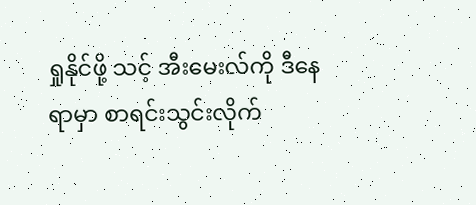ရှုနိုင်ဖို့ သင့် အီးမေးလ်ကို ဒီနေရာမှာ စာရင်းသွင်းလိုက်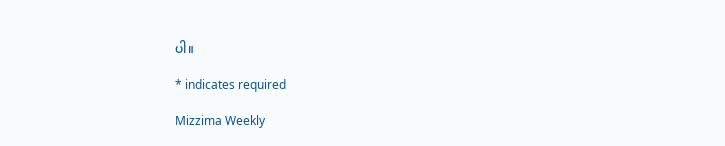ပါ။

* indicates required

Mizzima Weekly